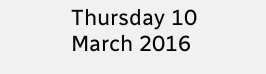Thursday 10 March 2016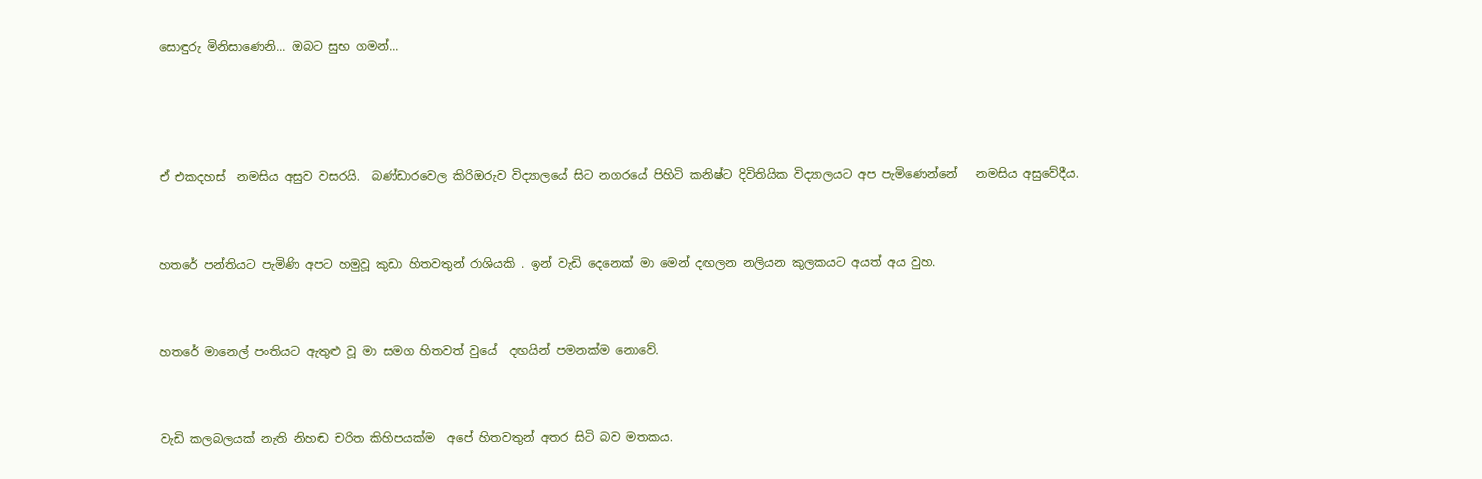සොඳුරු මිනිසාණෙනි... ඔබට සුභ ගමන්...





ඒ එකදහස්  නමසිය අසුව වසරයි.  බණ්ඩාරවෙල කිරිඔරුව විද්‍යාලයේ සිට නගරයේ පිහිටි කනිෂ්ට දිවිතියික විද්‍යාලයට අප පැමිණෙන්නේ   නමසිය අසුවේදීය.



හතරේ පන්තියට පැමිණි අපට හමුවූ කුඩා හිතවතුන් රාශියකි . ඉන් වැඩි දෙනෙක් මා මෙන් දඟලන නලියන කුලකයට අයත් අය වුහ.



හතරේ මානෙල් පංතියට ඇතුළු වූ මා සමග හිතවත් වුයේ  දඟයින් පමනක්ම නොවේ.



වැඩි කලබලයක් නැති නිහඬ චරිත කිහිපයක්ම  අපේ හිතවතුන් අතර සිටි බව මතකය.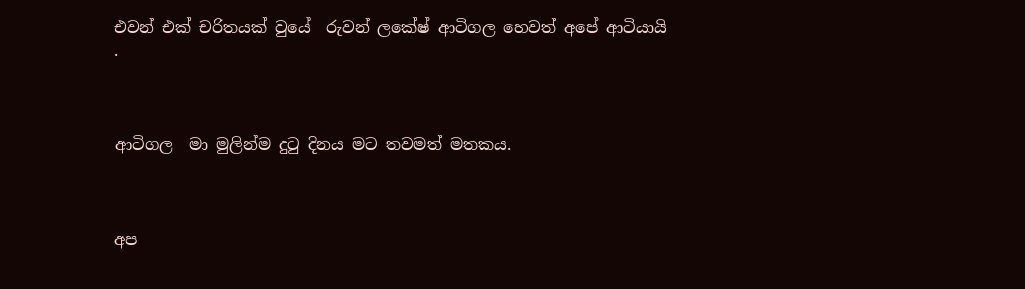එවන් එක් චරිතයක් වුයේ  රුවන් ලකේෂ් ආටිගල හෙවත් අපේ ආටියායි .



ආටිගල  මා මුලින්ම දුටු දිනය මට තවමත් මතකය.



අප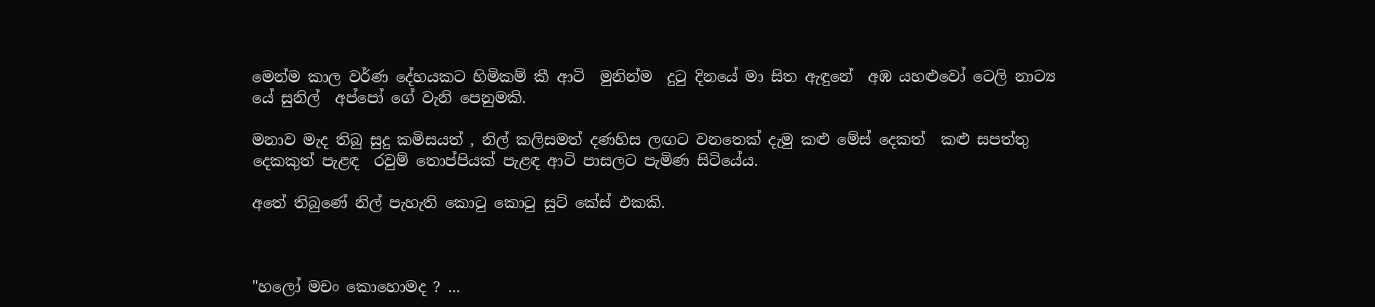මෙන්ම කාල වර්ණ දේහයකට හිමිකම් කී ආටි  මුනින්ම  දුටු දිනයේ මා සිත ඇඳුනේ  අඹ යහළුවෝ ටෙලි නාට්‍ය යේ සුනිල්  අප්පෝ ගේ වැනි පෙනුමකි.

මනාව මැද තිබු සුදු කමිසයත් , නිල් කලිසමත් දණහිස ලඟට වනතෙක් දැමු කළු මේස් දෙකත්  කළු සපත්තු දෙකකුත් පැළඳ  රවුම් තොප්පියක් පැළඳ ආටි පාසලට පැමිණ සිටියේය.

අතේ තිබුණේ නිල් පැහැති කොටු කොටු සුට් කේස් එකකි.



"හලෝ මචං කොහොමද ? ...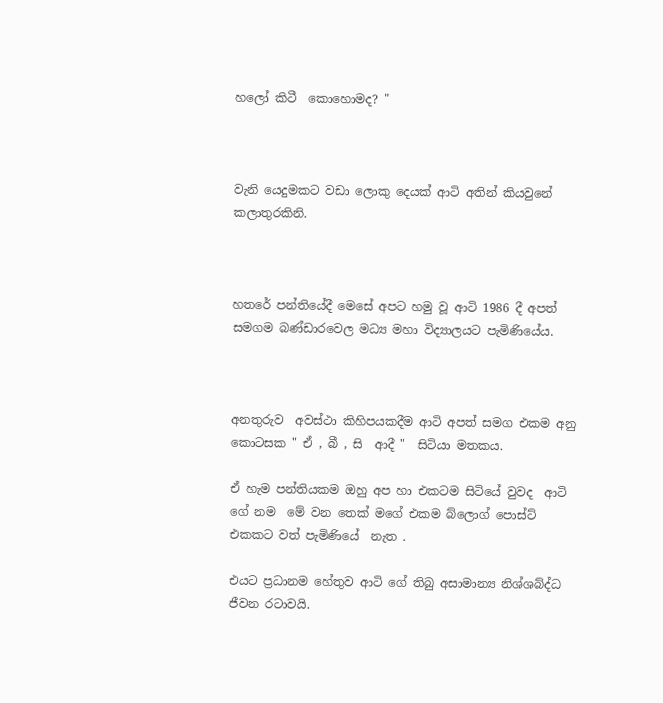හලෝ කිටී  කොහොමද? "



වැනි යෙදුමකට වඩා ලොකු දෙයක් ආටි අතින් කියවුනේ කලාතුරකිනි.



හතරේ පන්තියේදී මෙසේ අපට හමු වූ ආටි 1986 දී අපත් සමගම බණ්ඩාරවෙල මධ්‍ය මහා විද්‍යාලයට පැමිණියේය.



අනතුරුව  අවස්ථා කිහිපයකදීම ආටි අපත් සමග එකම අනු කොටසක " ඒ , බී , සි  ආදී "  සිටියා මතකය.

ඒ හැම පන්තියකම ඔහු අප හා එකටම සිටියේ වුවද  ආටි ගේ නම  මේ වන තෙක් මගේ එකම බ්ලොග් පොස්ට් එකකට වත් පැමිණියේ  නැත .

එයට ප්‍රධානම හේතුව ආටි ගේ තිබු අසාමාන්‍ය නිශ්ශබ්ද්ධ  ජීවන රටාවයි.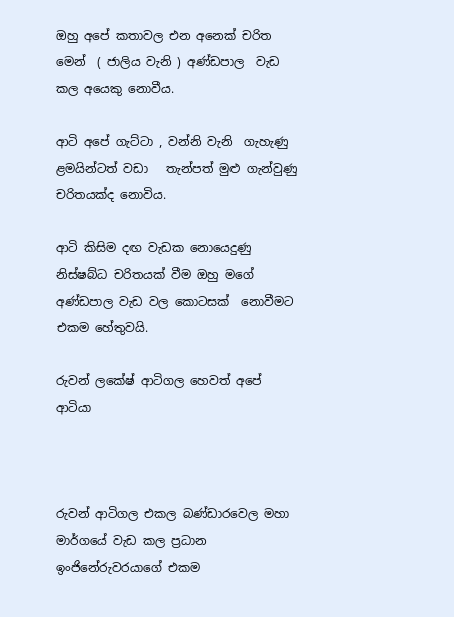ඔහු අපේ කතාවල එන අනෙක් චරිත මෙන්  ( ජාලිය වැනි ) අණ්ඩපාල  වැඩ කල අයෙකු නොවීය.

ආටි අපේ ගැට්ටා , වන්නි වැනි  ගැහැණු ළමයින්ටත් වඩා   තැන්පත් මුළු ගැන්වුණු චරිතයක්ද නොවිය.

ආටි කිසිම දඟ වැඩක නොයෙදුණු නිස්ෂබ්ධ චරිතයක් වීම ඔහු මගේ අණ්ඩපාල වැඩ වල කොටසක්  නොවීමට එකම හේතුවයි.

රුවන් ලකේෂ් ආටිගල හෙවත් අපේ ආටියා



රුවන් ආටිගල එකල බණ්ඩාරවෙල මහා මාර්ගයේ වැඩ කල ප්‍රධාන ඉංජිනේරුවරයාගේ එකම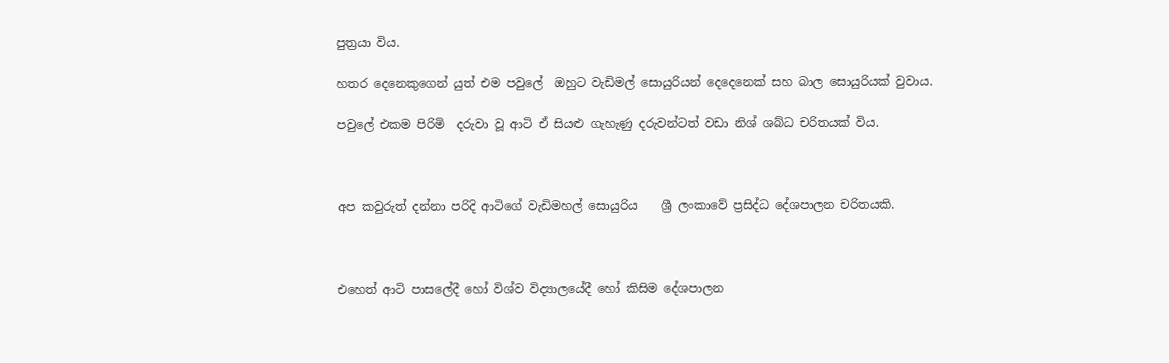පුත්‍රයා විය.

හතර දෙනෙකුගෙන් යුත් එම පවුලේ  ඔහුට වැඩිමල් සොයුරියන් දෙදෙනෙක් සහ බාල සොයුරියක් වුවාය.

පවුලේ එකම පිරිමි  දරුවා වූ ආටි ඒ සියළු ගැහැණු දරුවන්ටත් වඩා නිශ් ශබ්ධ චරිතයක් විය.



අප කවුරුත් දන්නා පරිදි ආටිගේ වැඩිමහල් සොයුරිය    ශ්‍රී ලංකාවේ ප්‍රසිද්ධ දේශපාලන චරිතයකි.



එහෙත් ආටි පාසලේදී හෝ විශ්ව විද්‍යාලයේදී හෝ කිසිම දේශපාලන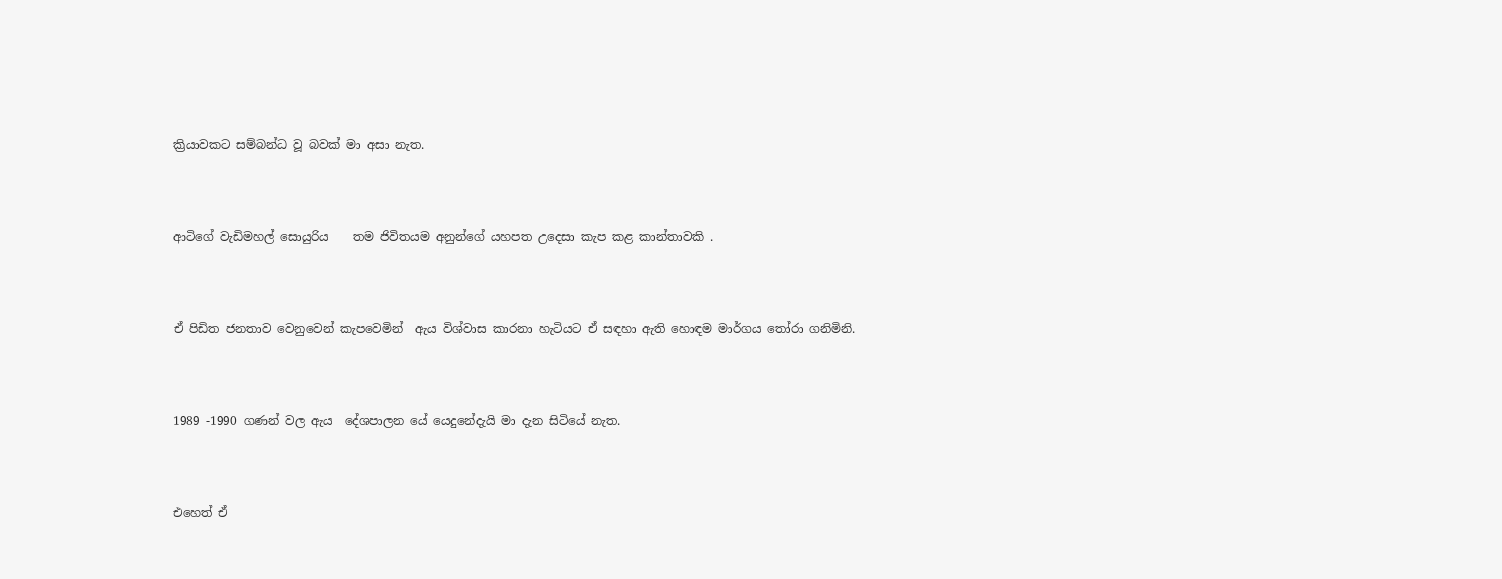ක්‍රියාවකට සම්බන්ධ වූ බවක් මා අසා නැත.



ආටිගේ වැඩිමහල් සොයුරිය    තම ජිවිතයම අනුන්ගේ යහපත උදෙසා කැප කළ කාන්තාවකි .



ඒ පිඩිත ජනතාව වෙනුවෙන් කැපවෙමින්  ඇය විශ්වාස කාරනා හැටියට ඒ සඳහා ඇති හොඳම මාර්ගය තෝරා ගනිමිනි.



1989 -1990 ගණන් වල ඇය  දේශපාලන යේ යෙදුනේදැයි මා දැන සිටියේ නැත.



එහෙත් ඒ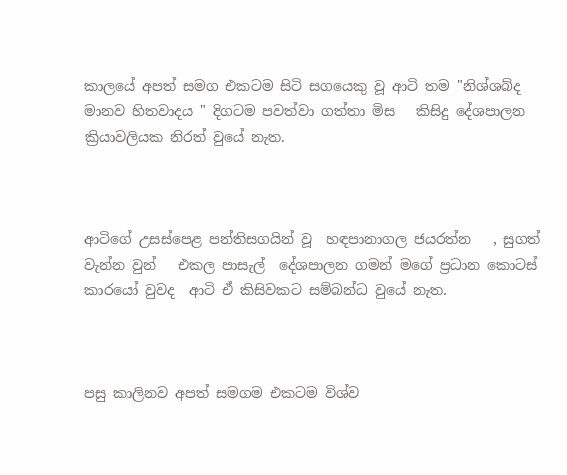කාලයේ අපත් සමග එකටම සිටි සගයෙකු වූ ආටි තම "නිශ්ශබ්ද  මානව හිතවාදය " දිගටම පවත්වා ගත්තා මිස   කිසිදු දේශපාලන ක්‍රියාවලියක නිරත් වුයේ නැත.



ආටිගේ උසස්පෙළ පන්තිසගයින් වූ  හඳපානාගල ජයරත්න   , සුගත් වැන්න වුන්   එකල පාසැල්  දේශපාලන ගමන් මගේ ප්‍රධාන කොටස් කාරයෝ වුවද  ආටි ඒ කිසිවකට සම්බන්ධ වුයේ නැත.



පසු කාලිනව අපත් සමගම එකටම විශ්ව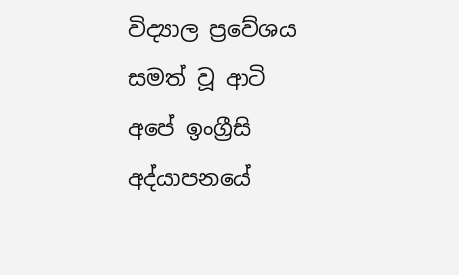විද්‍යාල ප්‍රවේශය සමත් වූ ආටි අපේ ඉංග්‍රීසි අද්යාපනයේ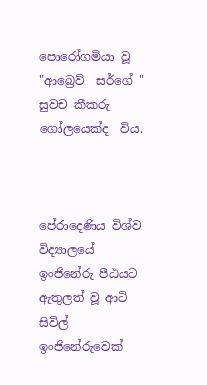පොරෝගමියා වූ "ආබ්‍රෙව්  සර්ගේ "  සුවච කීකරු ගෝලයෙක්ද  විය.



පේරාදෙණිය විශ්ව විද්‍යාලයේ ඉංජිනේරු පීඨයට ඇතුලත් වූ ආටි සිවිල් ඉංජිනේරුවෙක්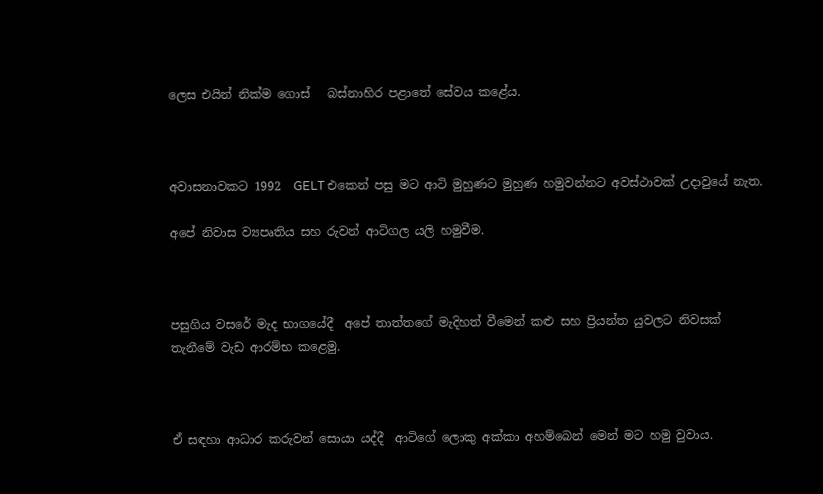ලෙස එයින් නික්ම ගොස්   බස්නාහිර පළාතේ සේවය කළේය.



අවාසනාවකට 1992  GELT එකෙන් පසු මට ආටි මුහුණට මුහුණ හමුවන්නට අවස්ථාවක් උදාවුයේ නැත.

අපේ නිවාස ව්‍යපෘතිය සහ රුවන් ආටිගල යලි හමුවීම.



පසුගිය වසරේ මැද භාගයේදී  අපේ තාත්තගේ මැදිහත් වීමෙන් කළු සහ ප්‍රියන්ත යුවලට නිවසක් තැනීමේ වැඩ ආරම්භ කළෙමු.



ඒ සඳහා ආධාර කරුවන් සොයා යද්දී  ආටිගේ ලොකු අක්කා අහම්බෙන් මෙන් මට හමු වුවාය.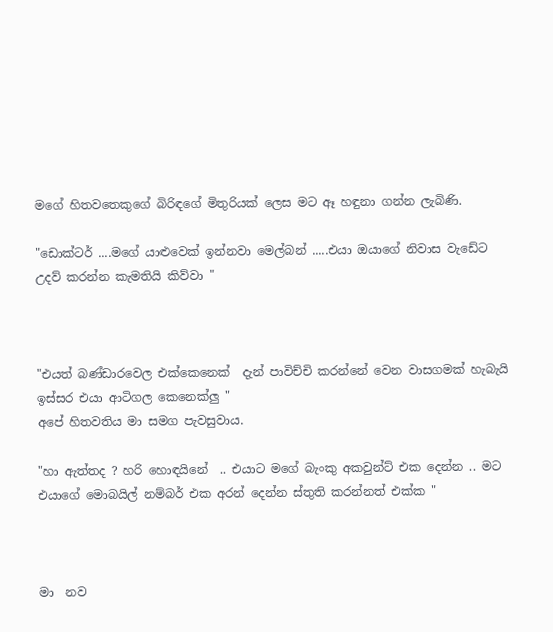මගේ හිතවතෙකුගේ බිරිඳගේ මිතුරියක් ලෙස මට ඈ හඳුනා ගන්න ලැබිණි.

"ඩොක්ටර් ....මගේ යාළුවෙක් ඉන්නවා මෙල්බන් .....එයා ඔයාගේ නිවාස වැඩේට උදව් කරන්න කැමතියි කිව්වා "



"එයත් බණ්ඩාරවෙල එක්කෙනෙක්  දැන් පාවිච්චි කරන්නේ වෙන වාසගමක් හැබැයි ඉස්සර එයා ආටිගල කෙනෙක්ලු "
අපේ හිතවතිය මා සමග පැවසුවාය.

"හා ඇත්තද ? හරි හොඳයිනේ  .. එයාට මගේ බැංකු අකවුන්ට් එක දෙන්න .. මට එයාගේ මොබයිල් නම්බර් එක අරන් දෙන්න ස්තුති කරන්නත් එක්ක "



මා  නව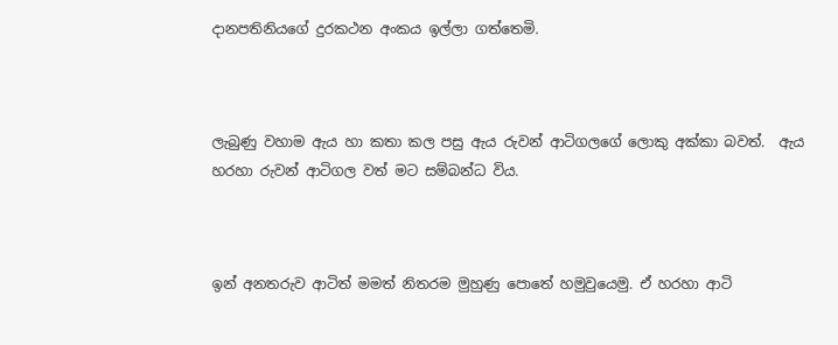දානපතිනියගේ දුරකථන අංකය ඉල්ලා ගත්තෙමි.



ලැබුණු වහාම ඇය හා කතා කල පසු ඇය රුවන් ආටිගලගේ ලොකු අක්කා බවත්.  ඇය හරහා රුවන් ආටිගල වත් මට සම්බන්ධ විය.



ඉන් අනතරුව ආටිත් මමත් නිතරම මුහුණු පොතේ හමුවුයෙමු. ඒ හරහා ආටි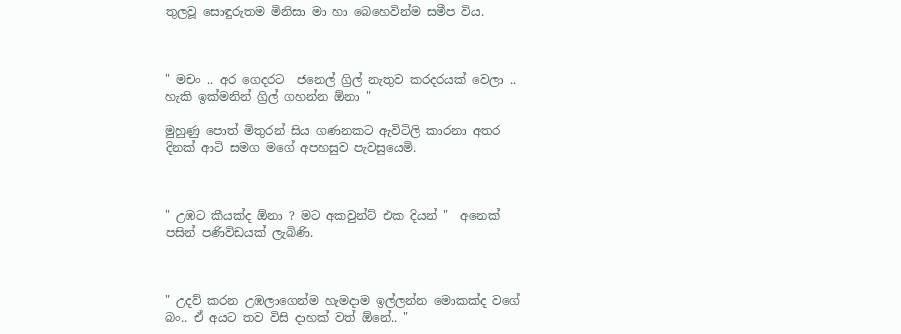තුලවූ සොඳුරුතම මිනිසා මා හා බෙහෙවින්ම සමීප විය.



" මචං .. අර ගෙදරට  ජනෙල් ග්‍රිල් නැතුව කරදරයක් වෙලා .. හැකි ඉක්මනින් ග්‍රිල් ගහන්න ඕනා "

මුහුණු පොත් මිතුරන් සිය ගණනකට ඇවිටිලි කාරනා අතර දිනක් ආටි සමග මගේ අපහසුව පැවසුයෙමි.



" උඹට කීයක්ද ඕනා ? මට අකවුන්ට් එක දියන් "  අනෙක් පසින් පණිවිඩයක් ලැබිණි.



" උදව් කරන උඹලාගෙන්ම හැමදාම ඉල්ලන්න මොකක්ද වගේ බං.. ඒ අයට තව විසි දාහක් වත් ඕනේ.. "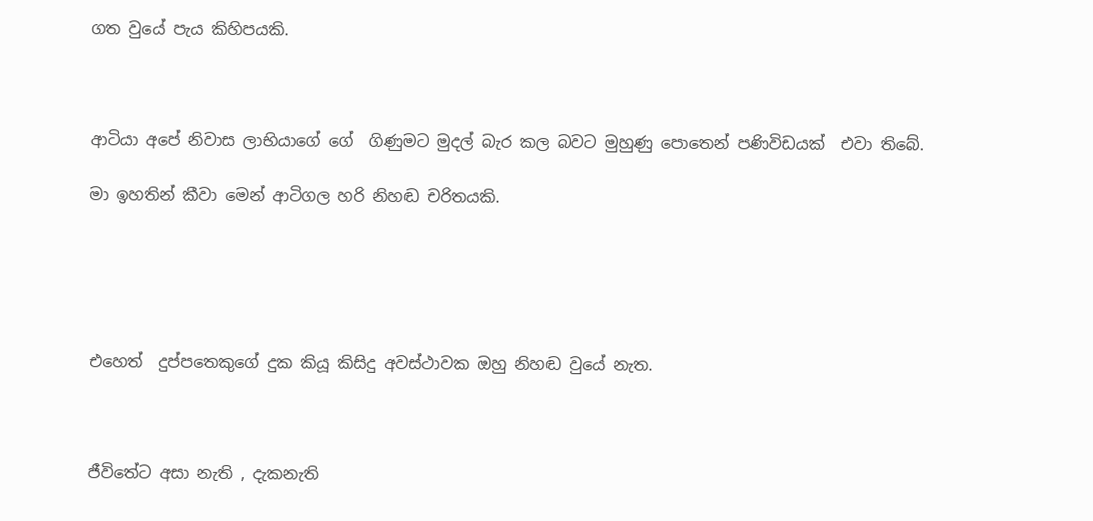ගත වුයේ පැය කිහිපයකි.



ආටියා අපේ නිවාස ලාභියාගේ ගේ  ගිණුමට මුදල් බැර කල බවට මුහුණු පොතෙන් පණිවිඩයක්  එවා තිබේ.

මා ඉහතින් කීවා මෙන් ආටිගල හරි නිහඬ චරිතයකි.





එහෙත්  දුප්පතෙකුගේ දුක කියූ කිසිදු අවස්ථාවක ඔහු නිහඬ වුයේ නැත.



ජීවිතේට අසා නැති , දැකනැති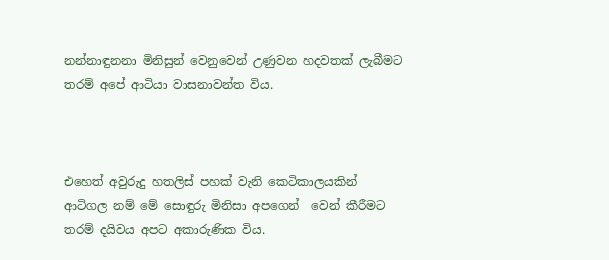නන්නාඳුනනා මිනිසුන් වෙනුවෙන් උණුවන හදවතක් ලැබීමට තරම් අපේ ආටියා වාසනාවන්ත විය.



එහෙත් අවුරුදු හතලිස් පහක් වැනි කෙටිකාලයකින්   ආටිගල නම් මේ සොඳුරු මිනිසා අපගෙන්  වෙන් කීරීමට තරම් දයිවය අපට අකාරුණික විය.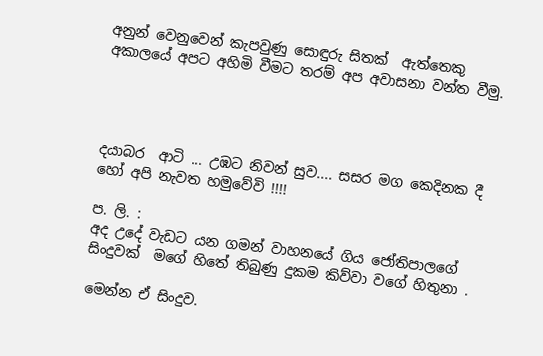අනුන් වෙනුවෙන් කැපවුණු සොඳුරු සිතක්  ඇත්තෙකු අකාලයේ අපට අහිමි වීමට තරම් අප අවාසනා වන්ත වීමු.




දයාබර  ආටි ... උඹට නිවන් සුව.... සසර මග කෙදිනක දී හෝ අපි නැවත හමුවේවි !!!!

ප. ලි. :
අද උදේ වැඩට යන ගමන් වාහනයේ ගිය ජෝතිපාලගේ  සිංදුවක්  මගේ හිතේ තිබුණු දුකම කිව්වා වගේ හිතුනා .

මෙන්න ඒ සිංදුව.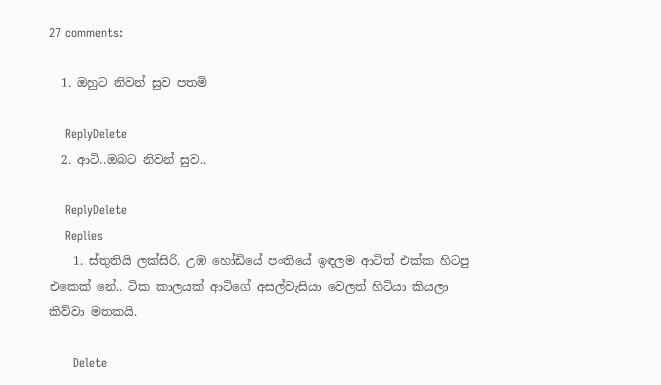27 comments:

  1. ඔහුට නිවන් සුව පතමි

    ReplyDelete
  2. ආටි..ඔබට නිවන් සුව..

    ReplyDelete
    Replies
    1. ස්තුතියි ලක්සිරි. උඹ හෝඩියේ පංතියේ ඉඳලම ආටිත් එක්ක හිටපු එකෙක් නේ.. ටික කාලයක් ආටිගේ අසල්වැසියා වෙලත් හිටියා කියලා කිව්වා මතකයි.

      Delete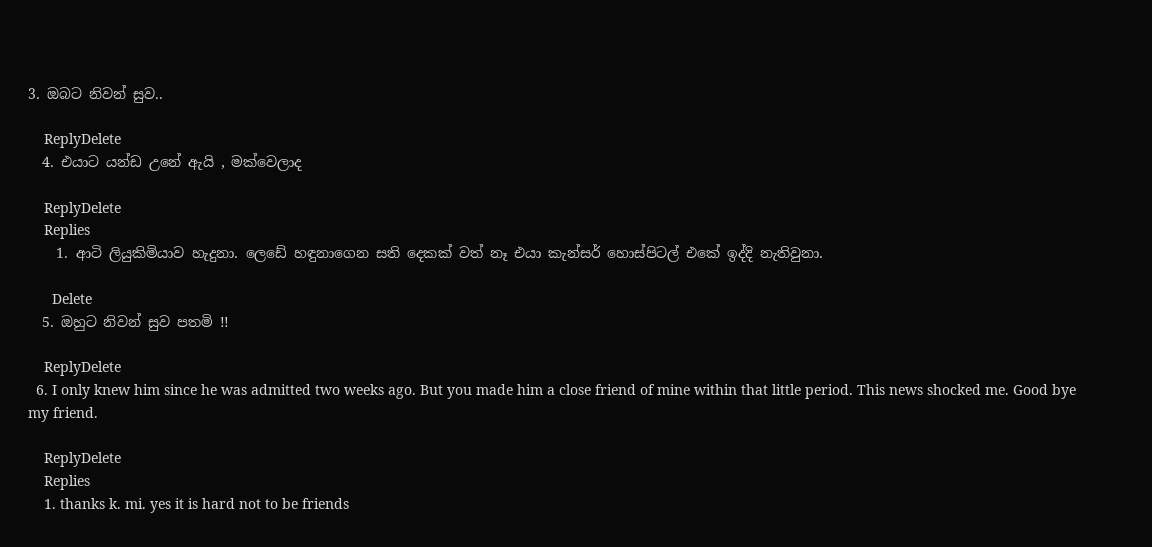3. ඔබට නිවන් සුව..

    ReplyDelete
  4. එයාට යන්ඩ උනේ ඇයි , මක්වෙලාද

    ReplyDelete
    Replies
    1. ආටි ලියුකිමියාව හැදුනා. ලෙඩේ හඳුනාගෙන සති දෙකක් වත් නෑ එයා කැන්සර් හොස්පිටල් එකේ ඉද්දි නැතිවුනා.

      Delete
  5. ඔහුට නිවන් සුව පතමි !!

    ReplyDelete
  6. I only knew him since he was admitted two weeks ago. But you made him a close friend of mine within that little period. This news shocked me. Good bye my friend.

    ReplyDelete
    Replies
    1. thanks k. mi. yes it is hard not to be friends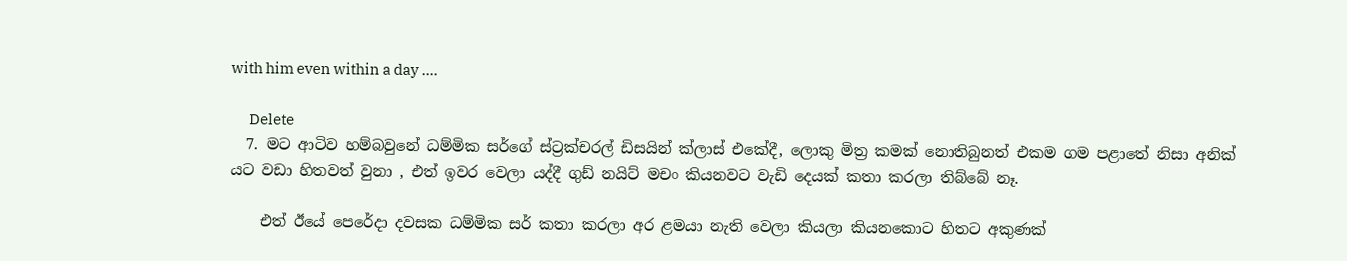with him even within a day ....

      Delete
  7. මට ආටිව හම්බවුනේ ධම්මික සර්ගේ ස්ට්‍රක්චරල් ඩිසයින් ක්ලාස් එකේදී, ලොකු මිත්‍ර කමක් නොතිබුනත් එකම ගම පළාතේ නිසා අනික් යට වඩා හිතවත් වුනා , එත් ඉවර වෙලා යද්දී ගුඩ් නයිට් මචං කියනවට වැඩි දෙයක් කතා කරලා තිබ්බේ නෑ.

    එත් ඊයේ පෙරේදා දවසක ධම්මික සර් කතා කරලා අර ළමයා නැති වෙලා කියලා කියනකොට හිතට අකුණක්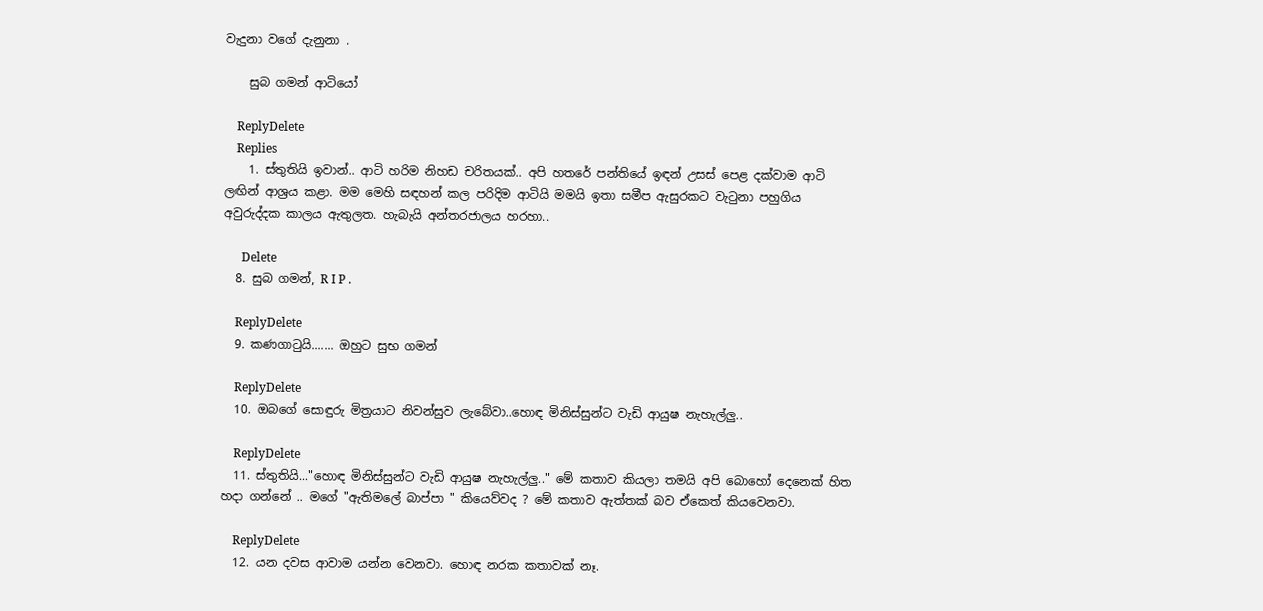වැදුනා වගේ දැනුනා .

    සුබ ගමන් ආටියෝ

    ReplyDelete
    Replies
    1. ස්තුතියි ඉවාන්.. ආටි හරිම නිහඩ චරිතයක්.. අපි හතරේ පන්තියේ ඉඳන් උසස් පෙළ දක්වාම ආටි ලඟින් ආශ්‍රය කළා. මම මෙහි සඳහන් කල පරිදිම ආටියි මමයි ඉතා සමීප ඇසුරකට වැටුනා පහුගිය අවුරුද්දක කාලය ඇතුලත. හැබැයි අන්තරජාලය හරහා..

      Delete
  8. සුබ ගමන්, R I P .

    ReplyDelete
  9. කණගාටුයි....... ඔහුට සුභ ගමන්

    ReplyDelete
  10. ඔබගේ සොඳුරු මිත්‍රයාට නිවන්සුව ලැබේවා..හොඳ මිනිස්සුන්ට වැඩි ආයුෂ නැහැල්ලු..

    ReplyDelete
  11. ස්තුතියි..."හොඳ මිනිස්සුන්ට වැඩි ආයුෂ නැහැල්ලු.." මේ කතාව කියලා තමයි අපි බොහෝ දෙනෙක් හිත හදා ගන්නේ .. මගේ "ඇතිමලේ බාප්පා " කියෙව්වද ? මේ කතාව ඇත්තක් බව ඒකෙත් කියවෙනවා.

    ReplyDelete
  12. යන දවස ආවාම යන්න වෙනවා. හොඳ නරක කතාවක් නෑ.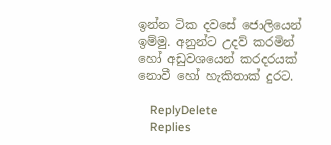ඉන්න ටික දවසේ ජොලියෙන් ඉම්මු. අනුන්ට උදව් කරමින් හෝ අඩුවශයෙන් කරදරයක් නොවී හෝ හැකිතාක් දුරට.

    ReplyDelete
    Replies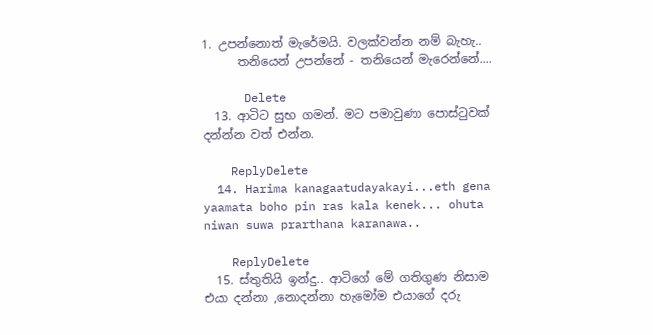1. උපන්නොත් මැරේමයි. වලක්වන්න නම් බැහැ..
      තනියෙන් උපන්නේ - තනියෙන් මැරෙන්නේ....

      Delete
  13. ආටිට සුභ ගමන්. මට පමාවුණා පොස්ටුවක් දන්න්න වත් එන්න.

    ReplyDelete
  14. Harima kanagaatudayakayi...eth gena yaamata boho pin ras kala kenek... ohuta niwan suwa prarthana karanawa..

    ReplyDelete
  15. ස්තුතියි ඉන්දු.. ආටිගේ මේ ගතිගුණ නිසාම එයා දන්නා ,නොදන්නා හැමෝම එයාගේ දරු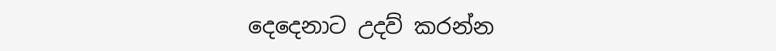දෙදෙනාට උදව් කරන්න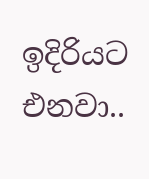ඉදිරියට එනවා..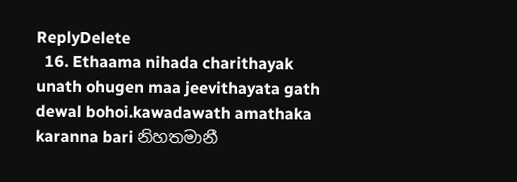ReplyDelete
  16. Ethaama nihada charithayak unath ohugen maa jeevithayata gath dewal bohoi.kawadawath amathaka karanna bari නිහතමානී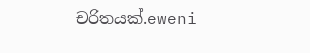චරිතයක්.eweni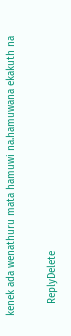kenek ada wenathuru mata hamuwi na.hamuwana ekakuth na

    ReplyDelete